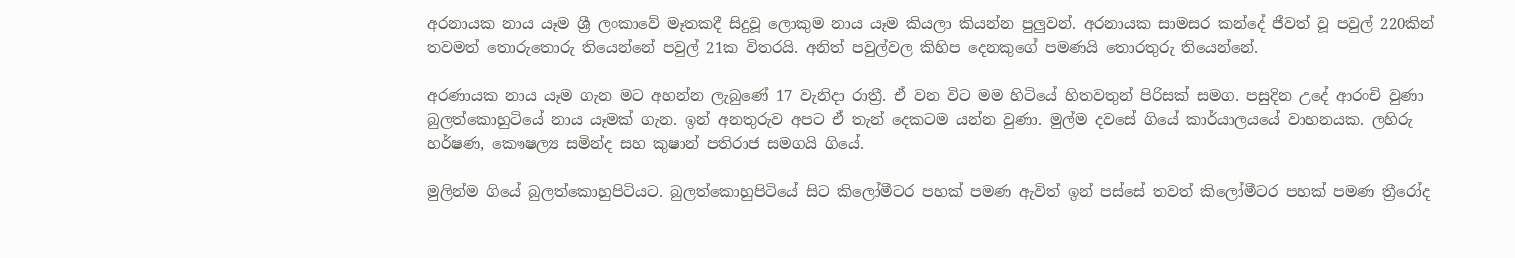අරනායක නාය යෑම ශ්‍රී ලංකාවේ මෑතකදී සිදුවූ ලොකුම නාය යෑම කියලා කියන්න පුලුවන්. අරනායක සාමසර කන්දේ ජීවත් වූ පවුල් 220කින් තවමත් තොරුතොරු තියෙන්නේ පවුල් 21ක විතරයි. අනිත් පවුල්වල කිහිප දෙනකුගේ පමණයි තොරතුරු තියෙන්නේ.

අරණායක නාය යෑම ගැන මට අහන්න ලැබුණේ 17 වැනිදා රාත්‍රී. ඒ වන විට මම හිටියේ හිතවතුන් පිරිසක් සමග. පසුදින උදේ ආරංචි වුණා බුලත්කොහුටියේ නාය යෑමක් ගැන. ඉන් අනතුරුව අපට ඒ තැන් දෙකටම යන්න වුණා. මුල්ම දවසේ ගියේ කාර්යාලයයේ වාහනයක. ලහිරු හර්ෂණ, කෞෂල්‍ය සමින්ද සහ කුෂාන් පතිරාජ සමගයි ගියේ.

මුලින්ම ගියේ බුලත්කොහුපිටියට. බුලත්කොහුපිටියේ සිට කිලෝමීටර පහක් පමණ ඇවිත් ඉන් පස්සේ තවත් කිලෝමීටර පහක් පමණ ත්‍රීරෝද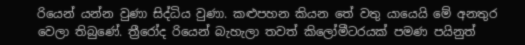රියෙන් යන්න වුණා සිද්ධිය වුණා. කළුපහන කියන තේ වතු යායෙයි මේ අනතුර වෙලා තිබුණේ. ත්‍රීරෝද රියෙන් බැහැලා තවත් කිලෝමීටරයක් පමණ පයිනුත්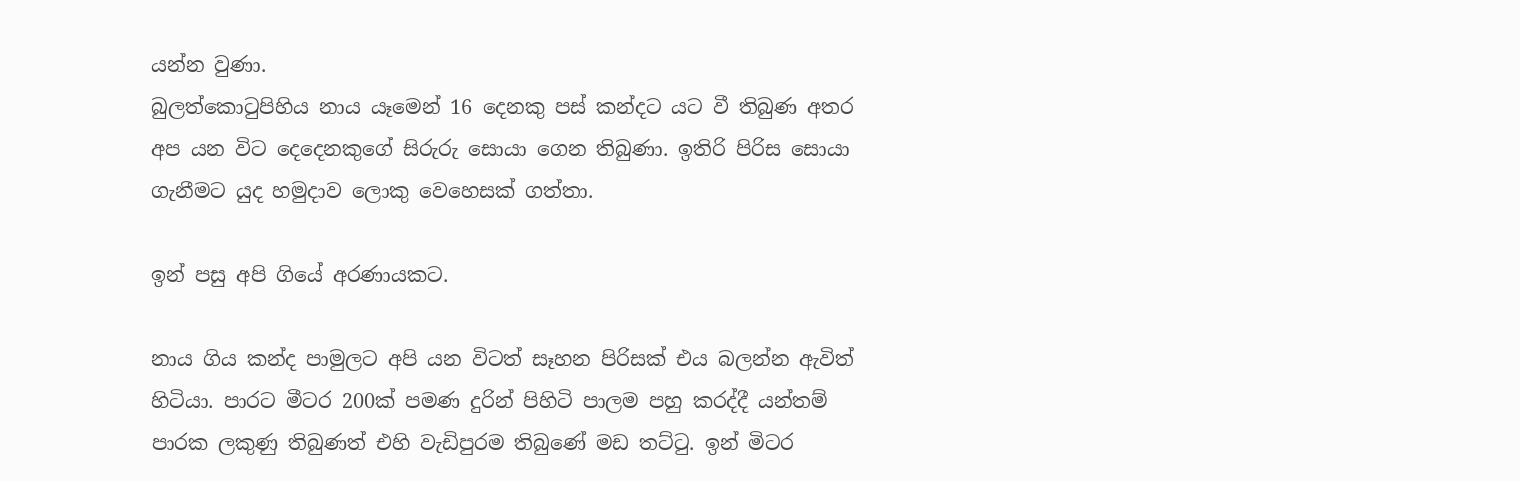යන්න වුණා.
බුලත්කොටුපිහිය නාය යෑමෙන් 16 දෙනකු පස් කන්දට යට වී තිබුණ අතර අප යන විට දෙදෙනකුගේ සිරුරු සොයා ගෙන තිබුණා. ඉතිරි පිරිස සොයා ගැනීමට යුද හමුදාව ලොකු වෙහෙසක් ගත්තා.

ඉන් පසු අපි ගියේ අරණායකට.

නාය ගිය කන්ද පාමුලට අපි යන විටත් සෑහන පිරිසක් එය බලන්න ඇවිත් හිටියා. පාරට මීටර 200ක් පමණ දුරින් පිහිටි පාලම පහු කරද්දී යන්තම් පාරක ලකුණු තිබුණත් එහි වැඩිපුරම තිබුණේ මඩ තට්ටු. ඉන් මිටර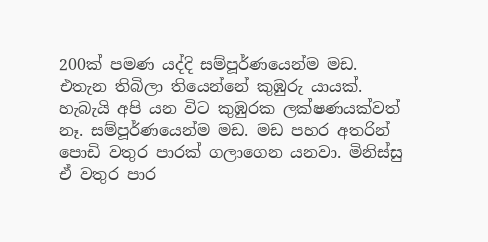200ක් පමණ යද්දි සම්පූර්ණයෙන්ම මඩ. එතැන තිබිලා තියෙන්නේ කුඹුරු යායක්. හැබැයි අපි යන විට කුඹුරක ලක්ෂණයක්වත් නෑ. සම්පූර්ණයෙන්ම මඩ. මඩ පහර අතරින් පොඩි වතුර පාරක් ගලාගෙන යනවා. මිනිස්සු ඒ වතුර පාර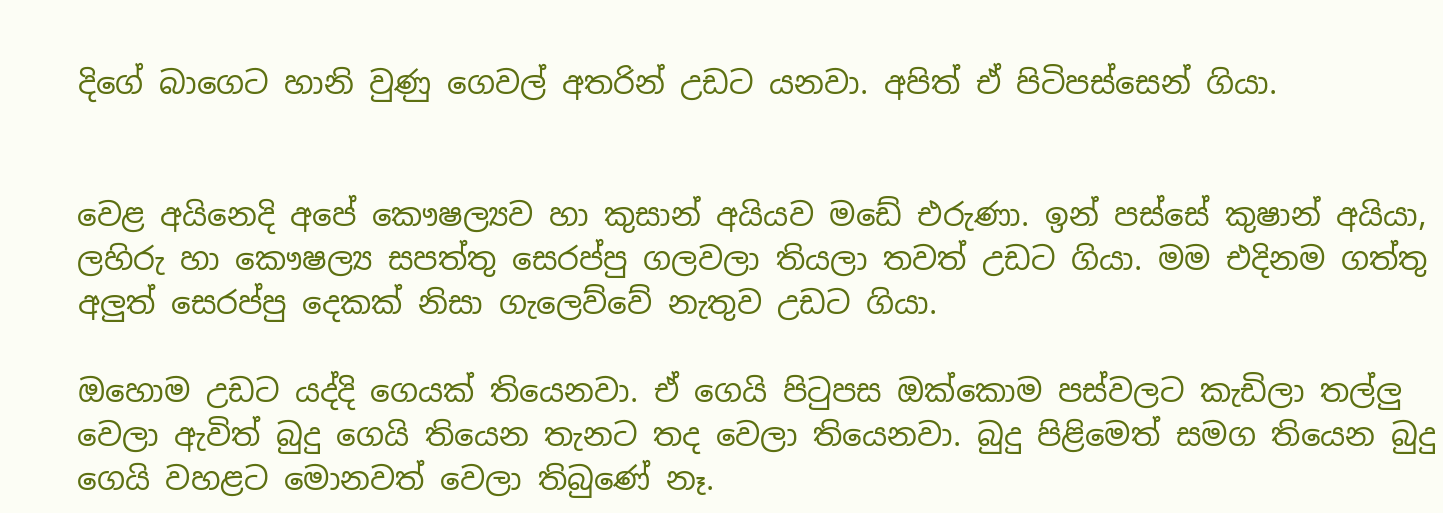දිගේ බාගෙට හානි වුණු ගෙවල් අතරින් උඩට යනවා. අපිත් ඒ පිටිපස්සෙන් ගියා.


වෙළ අයිනෙදි අපේ කෞෂල්‍යව හා කුසාන් අයියව මඩේ එරුණා. ඉන් පස්සේ කුෂාන් අයියා, ලහිරු හා කෞෂල්‍ය සපත්තු සෙරප්පු ගලවලා තියලා තවත් උඩට ගියා. මම එදිනම ගත්තු අලුත් සෙරප්පු දෙකක් නිසා ගැලෙව්වේ නැතුව උඩට ගියා.

ඔහොම උඩට යද්දි ගෙයක් තියෙනවා. ඒ ගෙයි පිටුපස ඔක්කොම පස්වලට කැඩිලා තල්ලු වෙලා ඇවිත් බුදු ගෙයි තියෙන තැනට තද වෙලා තියෙනවා. බුදු පිළිමෙත් සමග තියෙන බුදු ගෙයි වහළට මොනවත් වෙලා තිබුණේ නෑ.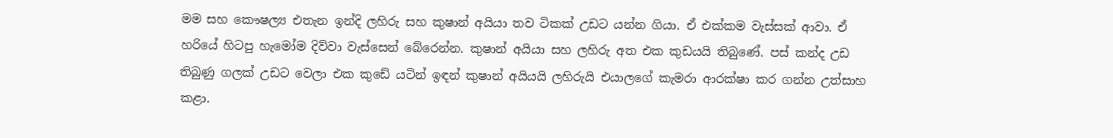මම සහ කෞෂල්‍ය එතැන ඉන්දි ලහිරු සහ කුෂාන් අයියා තව ටිකක් උඩට යන්න ගියා. ඒ එක්කම වැස්සක් ආවා. ඒ හරියේ හිටපු හැමෝම දිව්වා වැස්සෙන් බේරෙන්න. කුෂාන් අයියා සහ ලහිරු අත එක කුඩයයි තිබුණේ. පස් කන්ද උඩ තිබුණු ගලක් උඩට වෙලා එක කුඩේ යටින් ඉඳන් කුෂාන් අයියයි ලහිරුයි එයාලගේ කැමරා ආරක්ෂා කර ගන්න උත්සාහ කළා.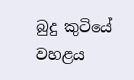බුදු කුටියේ වහළය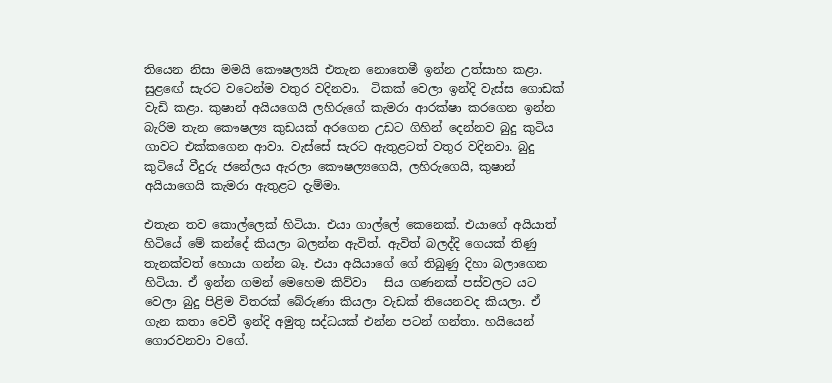තියෙන නිසා මමයි කෞෂල්‍යයි එතැන නොතෙමී ඉන්න උත්සාහ කළා. සුළඟේ සැරට වටෙන්ම වතුර වදිනවා.  ටිකක් වෙලා ඉන්දි වැස්ස ගොඩක් වැඩි කළා. කුෂාන් අයියගෙයි ලහිරුගේ කැමරා ආරක්ෂා කරගෙන ඉන්න බැරිම තැන කෞෂල්‍ය කුඩයක් අරගෙන උඩට ගිහින් දෙන්නව බුදු කුටිය ගාවට එක්කගෙන ආවා. වැස්සේ සැරට ඇතුළටත් වතුර වදිනවා. බුදු කුටියේ වීදුරු ජනේලය ඇරලා කෞෂල්‍යගෙයි, ලහිරුගෙයි, කුෂාන් අයියාගෙයි කැමරා ඇතුළට දැම්මා.

එතැන තව කොල්ලෙක් හිටියා. එයා ගාල්ලේ කෙනෙක්. එයාගේ අයියාත් හිටියේ මේ කන්දේ කියලා බලන්න ඇවිත්. ඇවිත් බලද්දි ගෙයක් තිණු තැනක්වත් හොයා ගන්න බෑ. එයා අයියාගේ ගේ තිබුණු දිහා බලාගෙන හිටියා. ඒ ඉන්න ගමන් මෙහෙම කිව්වා   සිය ගණනක් පස්වලට යට වෙලා බුදු පිළිම විතරක් බේරුණා කියලා වැඩක් තියෙනවද කියලා. ඒ ගැන කතා වෙවී ඉන්දි අමුතු සද්ධයක් එන්න පටන් ගන්තා. හයියෙන් ගොරවනවා වගේ.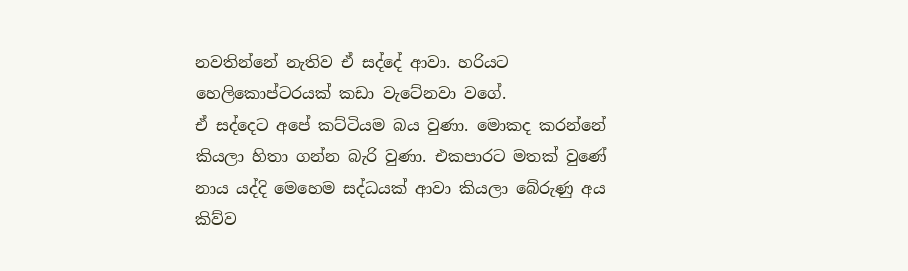නවතින්නේ නැතිව ඒ සද්දේ ආවා. හරියට හෙලිකොප්ටරයක් කඩා වැටේනවා වගේ.
ඒ සද්දෙට අපේ කට්ටියම බය වුණා. මොකද කරන්නේ කියලා හිතා ගන්න බැරි වුණා. එකපාරට මතක් වුණේ නාය යද්දි මෙහෙම සද්ධයක් ආවා කියලා බේරුණු අය කිව්ව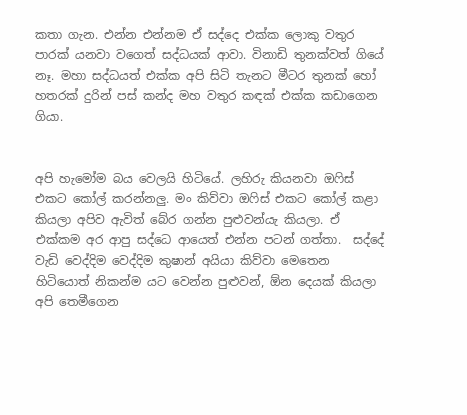කතා ගැන. එන්න එන්නම ඒ සද්දෙ එක්ක ලොකු වතුර පාරක් යනවා වගෙත් සද්ධයක් ආවා. විනාඩි තුනක්වත් ගියේ නෑ. මහා සද්ධයත් එක්ක අපි සිටි තැනට මීටර තුනක් හෝ හතරක් දුරින් පස් කන්ද මහ වතුර කඳක් එක්ක කඩාගෙන ගියා.


අපි හැමෝම බය වෙලයි හිටියේ. ලහිරු කියනවා ඔෆිස් එකට කෝල් කරන්නලු. මං කිව්වා ඔෆිස් එකට කෝල් කළා කියලා අපිව ඇවිත් බේර ගන්න පුළුවන්යැ කියලා. ඒ එක්කම අර ආපු සද්ධෙ ආයෙත් එන්න පටන් ගත්තා.  සද්දේ වැඩි වෙද්දිම වෙද්දිම කුෂාන් අයියා කිව්වා මෙතෙන හිටියොත් නිකන්ම යට වෙන්න පුළුවන්, ඕන දෙයක් කියලා අපි තෙමීගෙන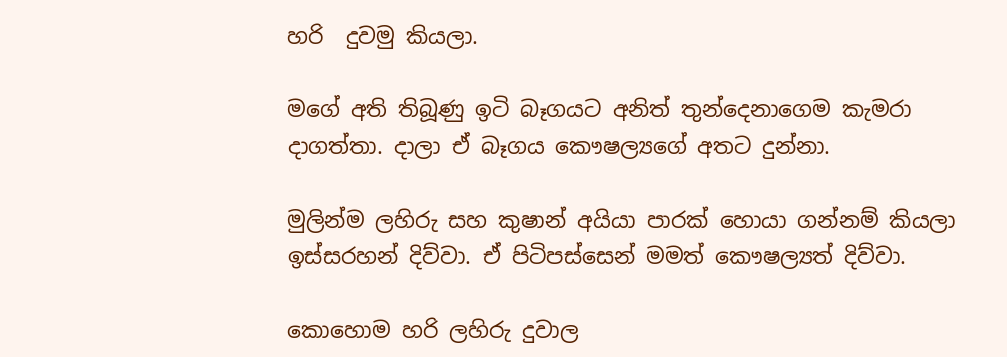හරි  දුවමු කියලා.

මගේ අති තිබූණු ඉටි බෑගයට අනිත් තුන්දෙනාගෙම කැමරා දාගත්තා. දාලා ඒ බෑගය කෞෂල්‍යගේ අතට දුන්නා.

මුලින්ම ලහිරු සහ කුෂාන් අයියා පාරක් හොයා ගන්නම් කියලා ඉස්සරහන් දිව්වා. ඒ පිටිපස්සෙන් මමත් කෞෂල්‍යත් දිව්වා.

කොහොම හරි ලහිරු දුවාල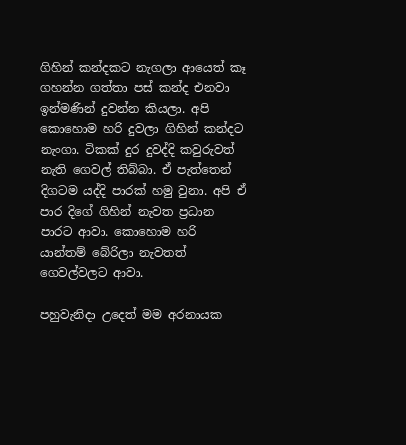ගිහින් කන්දකට නැගලා ආයෙත් කෑ ගහන්න ගත්තා පස් කන්ද එනවා ඉන්මණින් දුවන්න කියලා. අපි කොහොම හරි දුවලා ගිහින් කන්දට නැංගා. ටිකක් දුර දුවද්දි කවුරුවත් නැති ගෙවල් තිබ්බා. ඒ පැත්තෙන් දිගටම යද්දි පාරක් හමු වුනා. අපි ඒ පාර දිගේ ගිහින් නැවත ප්‍රධාන පාරට ආවා. කොහොම හරි යාන්තම් බේරිලා නැවතත් ගෙවල්වලට ආවා.

පහුවැනිදා උදෙත් මම අරනායක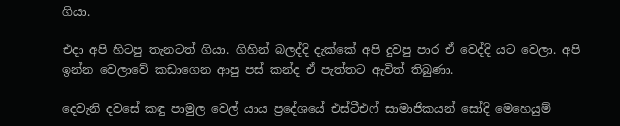ගියා.

එදා අපි හිටපු තැනටත් ගියා. ගිහින් බලද්දි දැක්කේ අපි දුවපු පාර ඒ වෙද්දි යට වෙලා. අපි ඉන්න වෙලාවේ කඩාගෙන ආපු පස් කන්ද ඒ පැත්තට ඇවිත් තිබුණා.

දෙවැනි දවසේ කඳු පාමුල වෙල් යාය ප්‍රදේශයේ එස්ටීඑෆ් සාමාජිකයන් සෝදි මෙහෙයුම්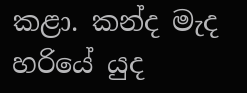කළා. කන්ද මැද හරියේ යුද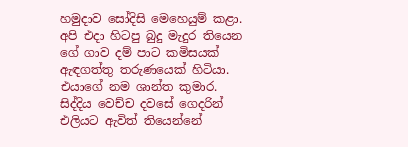හමුදාව සෝදිසි මෙහෙයුම් කළා. අපි එදා හිටපු බුදු මැදුර තියෙන ගේ ගාව දම් පාට කමිසයක් ඇඳගත්තු තරුණයෙක් හිටියා. එයාගේ නම ශාන්ත කුමාර. සිද්දිය වෙච්ච දවසේ ගෙදරින් එලියට ඇවිත් තියෙන්නේ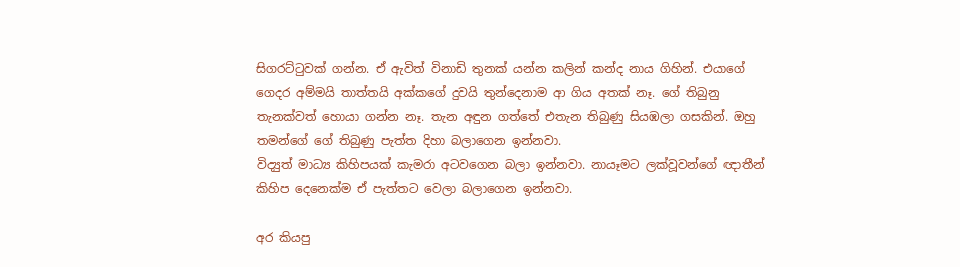සිගරට්ටුවක් ගන්න. ඒ ඇවිත් විනාඩි තුනක් යන්න කලින් කන්ද නාය ගිහින්. එයාගේ ගෙදර අම්මයි තාත්තයි අක්කගේ දුවයි තුන්දෙනාම ආ ගිය අතක් නෑ. ගේ තිබුනු තැනක්වත් හොයා ගන්න නෑ. තැන අඳුන ගත්තේ එතැන තිබුණු සියඹලා ගසකින්. ඔහු තමන්ගේ ගේ තිබුණු පැත්ත දිහා බලාගෙන ඉන්නවා.
විද්‍යුත් මාධ්‍ය කිහිපයක් කැමරා අටවගෙන බලා ඉන්නවා. නායෑමට ලක්වූවන්ගේ ඥාතීන් කිහිප දෙනෙක්ම ඒ පැත්තට වෙලා බලාගෙන ඉන්නවා.

අර කියපු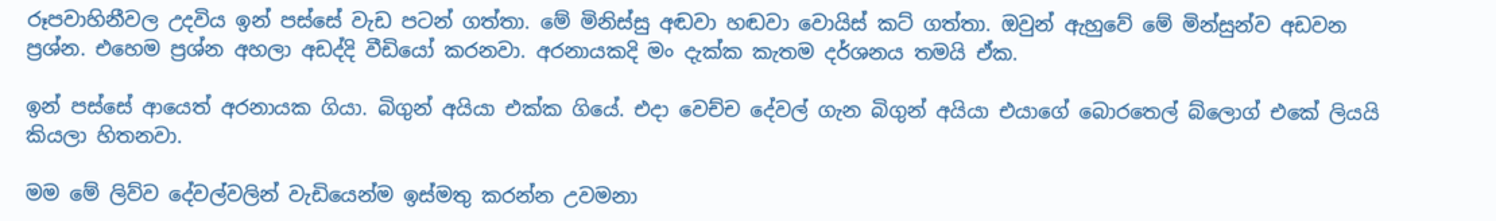රූපවාහිනීවල උදවිය ඉන් පස්සේ වැඩ පටන් ගත්තා. මේ මිනිස්සු අඬවා හඬවා වොයිස් කට් ගත්තා. ඔවුන් ඇහුවේ මේ මින්සුන්ව අඩවන ප්‍රශ්න. එහෙම ප්‍රශ්න අහලා අඩද්දි වීඩියෝ කරනවා. අරනායකදි මං දැක්ක කැතම දර්ශනය තමයි ඒක.

ඉන් පස්සේ ආයෙත් අරනායක ගියා. බිගුන් අයියා එක්ක ගියේ. එදා වෙච්ච දේවල් ගැන බිගුන් අයියා එයාගේ බොරතෙල් බ්ලොග් එකේ ලියයි කියලා හිතනවා.

මම මේ ලිව්ව දේවල්වලින් වැඩියෙන්ම ඉස්මතු කරන්න උවමනා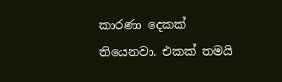කාරණා දෙකක් තියෙනවා. එකක් තමයි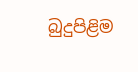බුදුපිළිම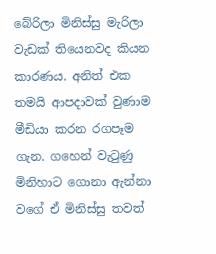බේරිලා මිනිස්සු මැරිලා වැඩක් තියෙනවද කියන කාරණය. අනිත් එක තමයි ආපදාවක් වුණාම මීඩියා කරන රගපෑම ගැන. ගහෙන් වැටුණු මිනිහාට ගොනා ඇන්නා වගේ ඒ මිනිස්සු තවත්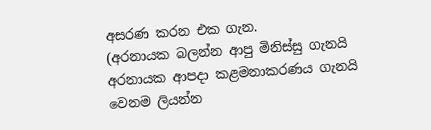අසරණ කරන එක ගැන.
(අරනායක බලන්න ආපු මිනිස්සු ගැනයි අරනායක ආපදා කළමනාකරණය ගැනයි වෙනම ලියන්න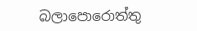බලාපොරොත්තු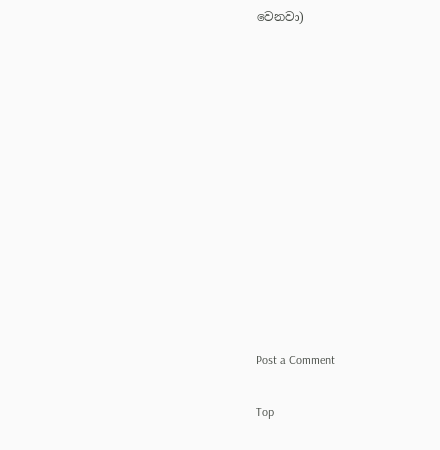වෙනවා)



















Post a Comment


Top